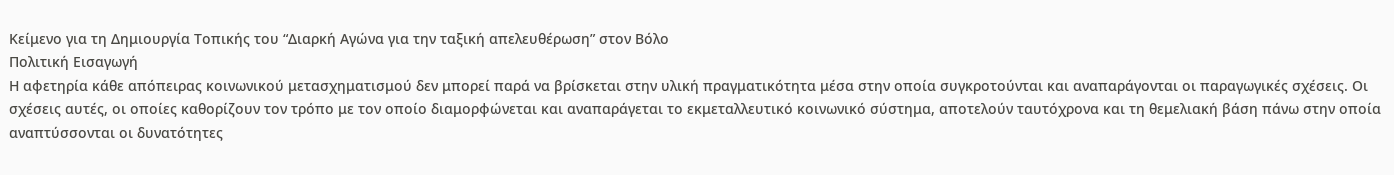Κείμενο για τη Δημιουργία Τοπικής του “Διαρκή Αγώνα για την ταξική απελευθέρωση” στον Βόλο
Πολιτική Εισαγωγή
Η αφετηρία κάθε απόπειρας κοινωνικού μετασχηματισμού δεν μπορεί παρά να βρίσκεται στην υλική πραγματικότητα μέσα στην οποία συγκροτούνται και αναπαράγονται οι παραγωγικές σχέσεις. Οι σχέσεις αυτές, οι οποίες καθορίζουν τον τρόπο με τον οποίο διαμορφώνεται και αναπαράγεται το εκμεταλλευτικό κοινωνικό σύστημα, αποτελούν ταυτόχρονα και τη θεμελιακή βάση πάνω στην οποία αναπτύσσονται οι δυνατότητες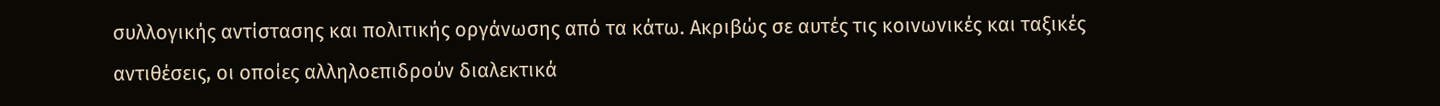συλλογικής αντίστασης και πολιτικής οργάνωσης από τα κάτω. Ακριβώς σε αυτές τις κοινωνικές και ταξικές αντιθέσεις, οι οποίες αλληλοεπιδρούν διαλεκτικά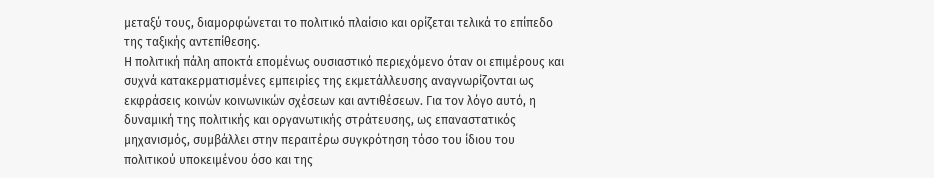μεταξύ τους, διαμορφώνεται το πολιτικό πλαίσιο και ορίζεται τελικά το επίπεδο της ταξικής αντεπίθεσης.
Η πολιτική πάλη αποκτά επομένως ουσιαστικό περιεχόμενο όταν οι επιμέρους και συχνά κατακερματισμένες εμπειρίες της εκμετάλλευσης αναγνωρίζονται ως εκφράσεις κοινών κοινωνικών σχέσεων και αντιθέσεων. Για τον λόγο αυτό, η δυναμική της πολιτικής και οργανωτικής στράτευσης, ως επαναστατικός μηχανισμός, συμβάλλει στην περαιτέρω συγκρότηση τόσο του ίδιου του πολιτικού υποκειμένου όσο και της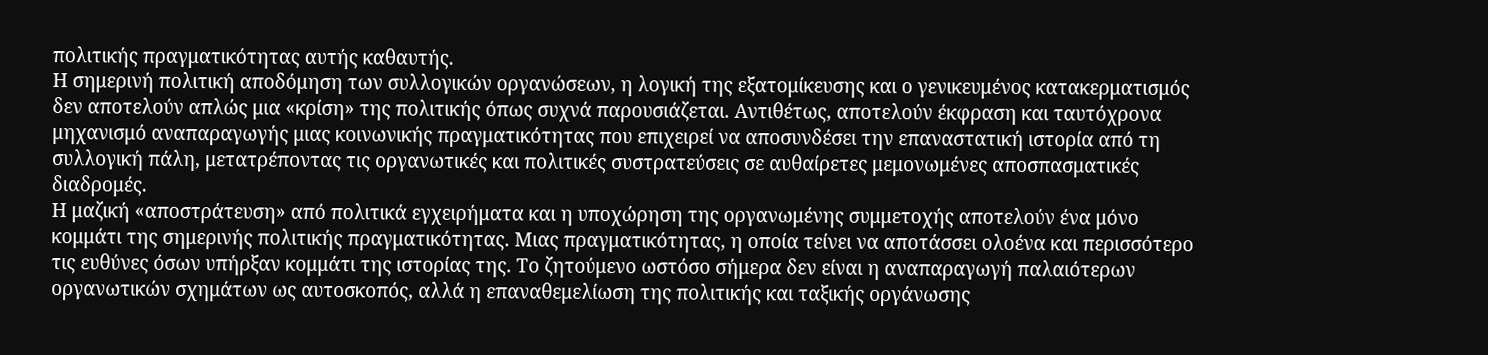πολιτικής πραγματικότητας αυτής καθαυτής.
Η σημερινή πολιτική αποδόμηση των συλλογικών οργανώσεων, η λογική της εξατομίκευσης και ο γενικευμένος κατακερματισμός δεν αποτελούν απλώς μια «κρίση» της πολιτικής όπως συχνά παρουσιάζεται. Αντιθέτως, αποτελούν έκφραση και ταυτόχρονα μηχανισμό αναπαραγωγής μιας κοινωνικής πραγματικότητας που επιχειρεί να αποσυνδέσει την επαναστατική ιστορία από τη συλλογική πάλη, μετατρέποντας τις οργανωτικές και πολιτικές συστρατεύσεις σε αυθαίρετες μεμονωμένες αποσπασματικές διαδρομές.
Η μαζική «αποστράτευση» από πολιτικά εγχειρήματα και η υποχώρηση της οργανωμένης συμμετοχής αποτελούν ένα μόνο κομμάτι της σημερινής πολιτικής πραγματικότητας. Μιας πραγματικότητας, η οποία τείνει να αποτάσσει ολοένα και περισσότερο τις ευθύνες όσων υπήρξαν κομμάτι της ιστορίας της. Το ζητούμενο ωστόσο σήμερα δεν είναι η αναπαραγωγή παλαιότερων οργανωτικών σχημάτων ως αυτοσκοπός, αλλά η επαναθεμελίωση της πολιτικής και ταξικής οργάνωσης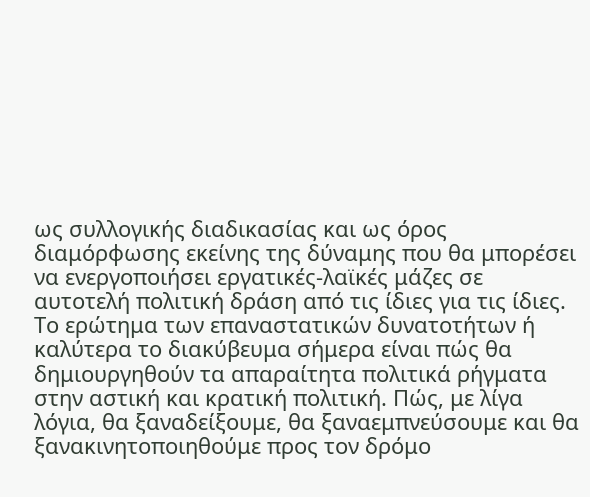ως συλλογικής διαδικασίας και ως όρος διαμόρφωσης εκείνης της δύναμης που θα μπορέσει να ενεργοποιήσει εργατικές-λαϊκές μάζες σε αυτοτελή πολιτική δράση από τις ίδιες για τις ίδιες.
Το ερώτημα των επαναστατικών δυνατοτήτων ή καλύτερα το διακύβευμα σήμερα είναι πώς θα δημιουργηθούν τα απαραίτητα πολιτικά ρήγματα στην αστική και κρατική πολιτική. Πώς, με λίγα λόγια, θα ξαναδείξουμε, θα ξαναεμπνεύσουμε και θα ξανακινητοποιηθούμε προς τον δρόμο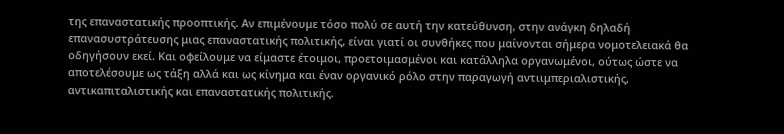της επαναστατικής προοπτικής. Αν επιμένουμε τόσο πολύ σε αυτή την κατεύθυνση, στην ανάγκη δηλαδή επανασυστράτευσης μιας επαναστατικής πολιτικής, είναι γιατί οι συνθήκες που μαίνονται σήμερα νομοτελειακά θα οδηγήσουν εκεί. Και οφείλουμε να είμαστε έτοιμοι, προετοιμασμένοι και κατάλληλα οργανωμένοι, ούτως ώστε να αποτελέσουμε ως τάξη αλλά και ως κίνημα και έναν οργανικό ρόλο στην παραγωγή αντιιμπεριαλιστικής, αντικαπιταλιστικής και επαναστατικής πολιτικής.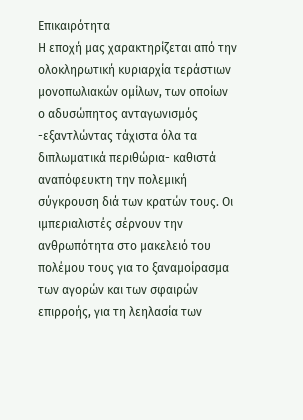Επικαιρότητα
Η εποχή μας χαρακτηρίζεται από την ολοκληρωτική κυριαρχία τεράστιων μονοπωλιακών ομίλων, των οποίων ο αδυσώπητος ανταγωνισμός -εξαντλώντας τάχιστα όλα τα διπλωματικά περιθώρια- καθιστά αναπόφευκτη την πολεμική σύγκρουση διά των κρατών τους. Οι ιμπεριαλιστές σέρνουν την ανθρωπότητα στο μακελειό του πολέμου τους για το ξαναμοίρασμα των αγορών και των σφαιρών επιρροής, για τη λεηλασία των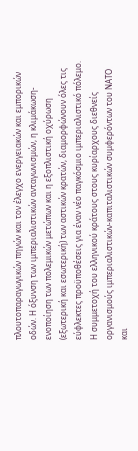πλουτοπαραγωγικών πηγών και τον έλεγχο ενεργειακών και εμπορικών οδών. Η όξυνση των ιμπεριαλιστικών ανταγωνισμών, η κλιμάκωση-ενοποίηση των πολεμικών μετώπων και η εξοπλιστική οχύρωση (εξωτερική και εσωτερική) των αστικών κρατών, διαμορφώνουν όλες τις εύφλεκτες προϋποθέσεις για έναν νέο παγκόσμιο ιμπεριαλιστικό πόλεμο.
Η συμμετοχή του ελληνικού κράτους στους κυρίαρχους διεθνείς οργανισμούς ιμπεριαλιστικών-καπιταλιστικών συμφερόντων του ΝΑΤΟ και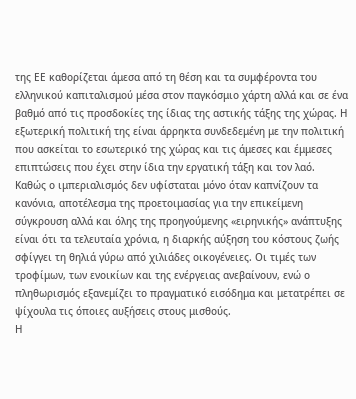της ΕΕ καθορίζεται άμεσα από τη θέση και τα συμφέροντα του ελληνικού καπιταλισμού μέσα στον παγκόσμιο χάρτη αλλά και σε ένα βαθμό από τις προσδοκίες της ίδιας της αστικής τάξης της χώρας. Η εξωτερική πολιτική της είναι άρρηκτα συνδεδεμένη με την πολιτική που ασκείται το εσωτερικό της χώρας και τις άμεσες και έμμεσες επιπτώσεις που έχει στην ίδια την εργατική τάξη και τον λαό.
Καθώς ο ιμπεριαλισμός δεν υφίσταται μόνο όταν καπνίζουν τα κανόνια, αποτέλεσμα της προετοιμασίας για την επικείμενη σύγκρουση αλλά και όλης της προηγούμενης «ειρηνικής» ανάπτυξης είναι ότι τα τελευταία χρόνια, η διαρκής αύξηση του κόστους ζωής σφίγγει τη θηλιά γύρω από χιλιάδες οικογένειες. Οι τιμές των τροφίμων, των ενοικίων και της ενέργειας ανεβαίνουν, ενώ ο πληθωρισμός εξανεμίζει το πραγματικό εισόδημα και μετατρέπει σε ψίχουλα τις όποιες αυξήσεις στους μισθούς.
Η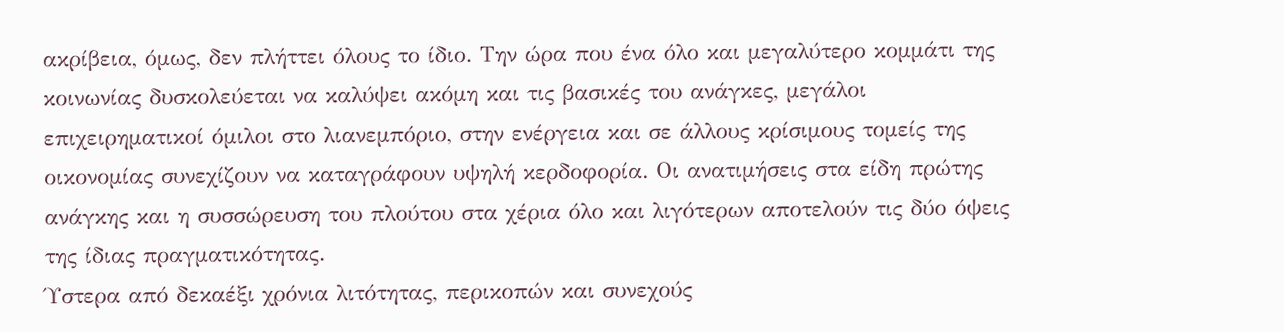ακρίβεια, όμως, δεν πλήττει όλους το ίδιο. Την ώρα που ένα όλο και μεγαλύτερο κομμάτι της κοινωνίας δυσκολεύεται να καλύψει ακόμη και τις βασικές του ανάγκες, μεγάλοι επιχειρηματικοί όμιλοι στο λιανεμπόριο, στην ενέργεια και σε άλλους κρίσιμους τομείς της οικονομίας συνεχίζουν να καταγράφουν υψηλή κερδοφορία. Οι ανατιμήσεις στα είδη πρώτης ανάγκης και η συσσώρευση του πλούτου στα χέρια όλο και λιγότερων αποτελούν τις δύο όψεις της ίδιας πραγματικότητας.
Ύστερα από δεκαέξι χρόνια λιτότητας, περικοπών και συνεχούς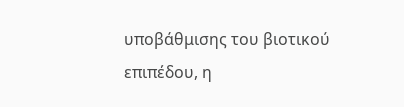υποβάθμισης του βιοτικού επιπέδου, η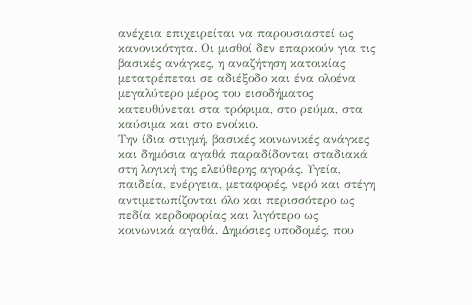ανέχεια επιχειρείται να παρουσιαστεί ως κανονικότητα. Οι μισθοί δεν επαρκούν για τις βασικές ανάγκες, η αναζήτηση κατοικίας μετατρέπεται σε αδιέξοδο και ένα ολοένα μεγαλύτερο μέρος του εισοδήματος κατευθύνεται στα τρόφιμα, στο ρεύμα, στα καύσιμα και στο ενοίκιο.
Την ίδια στιγμή, βασικές κοινωνικές ανάγκες και δημόσια αγαθά παραδίδονται σταδιακά στη λογική της ελεύθερης αγοράς. Υγεία, παιδεία, ενέργεια, μεταφορές, νερό και στέγη αντιμετωπίζονται όλο και περισσότερο ως πεδία κερδοφορίας και λιγότερο ως κοινωνικά αγαθά. Δημόσιες υποδομές, που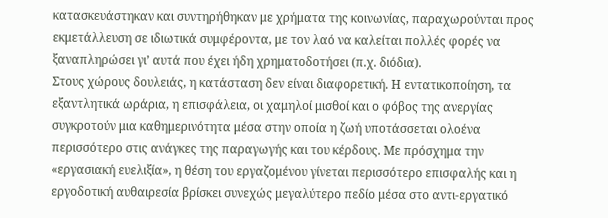κατασκευάστηκαν και συντηρήθηκαν με χρήματα της κοινωνίας, παραχωρούνται προς εκμετάλλευση σε ιδιωτικά συμφέροντα, με τον λαό να καλείται πολλές φορές να ξαναπληρώσει γι’ αυτά που έχει ήδη χρηματοδοτήσει (π.χ. διόδια).
Στους χώρους δουλειάς, η κατάσταση δεν είναι διαφορετική. Η εντατικοποίηση, τα εξαντλητικά ωράρια, η επισφάλεια, οι χαμηλοί μισθοί και ο φόβος της ανεργίας συγκροτούν μια καθημερινότητα μέσα στην οποία η ζωή υποτάσσεται ολοένα περισσότερο στις ανάγκες της παραγωγής και του κέρδους. Με πρόσχημα την «εργασιακή ευελιξία», η θέση του εργαζομένου γίνεται περισσότερο επισφαλής και η εργοδοτική αυθαιρεσία βρίσκει συνεχώς μεγαλύτερο πεδίο μέσα στο αντι-εργατικό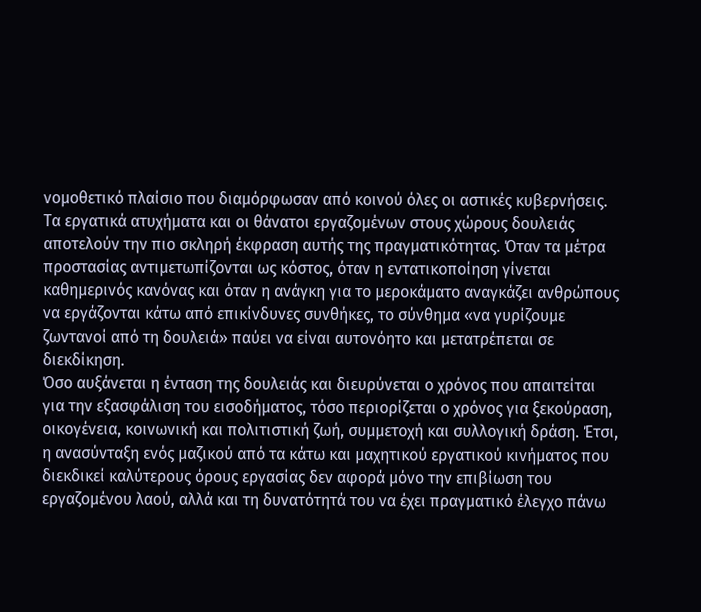νομοθετικό πλαίσιο που διαμόρφωσαν από κοινού όλες οι αστικές κυβερνήσεις.
Τα εργατικά ατυχήματα και οι θάνατοι εργαζομένων στους χώρους δουλειάς αποτελούν την πιο σκληρή έκφραση αυτής της πραγματικότητας. Όταν τα μέτρα προστασίας αντιμετωπίζονται ως κόστος, όταν η εντατικοποίηση γίνεται καθημερινός κανόνας και όταν η ανάγκη για το μεροκάματο αναγκάζει ανθρώπους να εργάζονται κάτω από επικίνδυνες συνθήκες, το σύνθημα «να γυρίζουμε ζωντανοί από τη δουλειά» παύει να είναι αυτονόητο και μετατρέπεται σε διεκδίκηση.
Όσο αυξάνεται η ένταση της δουλειάς και διευρύνεται ο χρόνος που απαιτείται για την εξασφάλιση του εισοδήματος, τόσο περιορίζεται ο χρόνος για ξεκούραση, οικογένεια, κοινωνική και πολιτιστική ζωή, συμμετοχή και συλλογική δράση. Έτσι, η ανασύνταξη ενός μαζικού από τα κάτω και μαχητικού εργατικού κινήματος που διεκδικεί καλύτερους όρους εργασίας δεν αφορά μόνο την επιβίωση του εργαζομένου λαού, αλλά και τη δυνατότητά του να έχει πραγματικό έλεγχο πάνω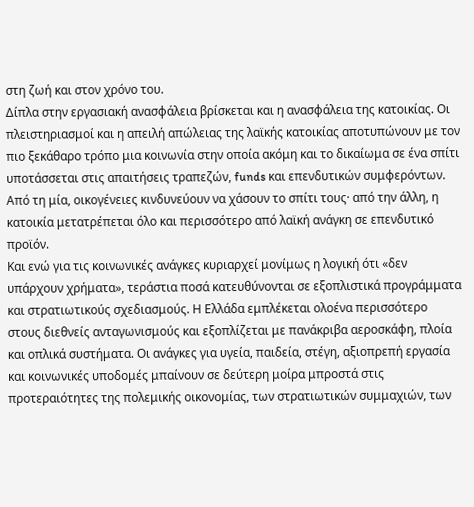στη ζωή και στον χρόνο του.
Δίπλα στην εργασιακή ανασφάλεια βρίσκεται και η ανασφάλεια της κατοικίας. Οι πλειστηριασμοί και η απειλή απώλειας της λαϊκής κατοικίας αποτυπώνουν με τον πιο ξεκάθαρο τρόπο μια κοινωνία στην οποία ακόμη και το δικαίωμα σε ένα σπίτι υποτάσσεται στις απαιτήσεις τραπεζών, funds και επενδυτικών συμφερόντων. Από τη μία, οικογένειες κινδυνεύουν να χάσουν το σπίτι τους· από την άλλη, η κατοικία μετατρέπεται όλο και περισσότερο από λαϊκή ανάγκη σε επενδυτικό προϊόν.
Και ενώ για τις κοινωνικές ανάγκες κυριαρχεί μονίμως η λογική ότι «δεν υπάρχουν χρήματα», τεράστια ποσά κατευθύνονται σε εξοπλιστικά προγράμματα και στρατιωτικούς σχεδιασμούς. Η Ελλάδα εμπλέκεται ολοένα περισσότερο στους διεθνείς ανταγωνισμούς και εξοπλίζεται με πανάκριβα αεροσκάφη, πλοία και οπλικά συστήματα. Οι ανάγκες για υγεία, παιδεία, στέγη, αξιοπρεπή εργασία και κοινωνικές υποδομές μπαίνουν σε δεύτερη μοίρα μπροστά στις προτεραιότητες της πολεμικής οικονομίας, των στρατιωτικών συμμαχιών, των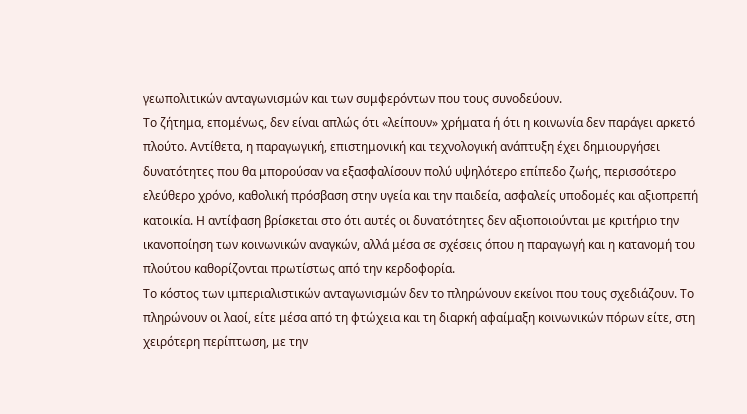γεωπολιτικών ανταγωνισμών και των συμφερόντων που τους συνοδεύουν.
Το ζήτημα, επομένως, δεν είναι απλώς ότι «λείπουν» χρήματα ή ότι η κοινωνία δεν παράγει αρκετό πλούτο. Αντίθετα, η παραγωγική, επιστημονική και τεχνολογική ανάπτυξη έχει δημιουργήσει δυνατότητες που θα μπορούσαν να εξασφαλίσουν πολύ υψηλότερο επίπεδο ζωής, περισσότερο ελεύθερο χρόνο, καθολική πρόσβαση στην υγεία και την παιδεία, ασφαλείς υποδομές και αξιοπρεπή κατοικία. Η αντίφαση βρίσκεται στο ότι αυτές οι δυνατότητες δεν αξιοποιούνται με κριτήριο την ικανοποίηση των κοινωνικών αναγκών, αλλά μέσα σε σχέσεις όπου η παραγωγή και η κατανομή του πλούτου καθορίζονται πρωτίστως από την κερδοφορία.
Το κόστος των ιμπεριαλιστικών ανταγωνισμών δεν το πληρώνουν εκείνοι που τους σχεδιάζουν. Το πληρώνουν οι λαοί, είτε μέσα από τη φτώχεια και τη διαρκή αφαίμαξη κοινωνικών πόρων είτε, στη χειρότερη περίπτωση, με την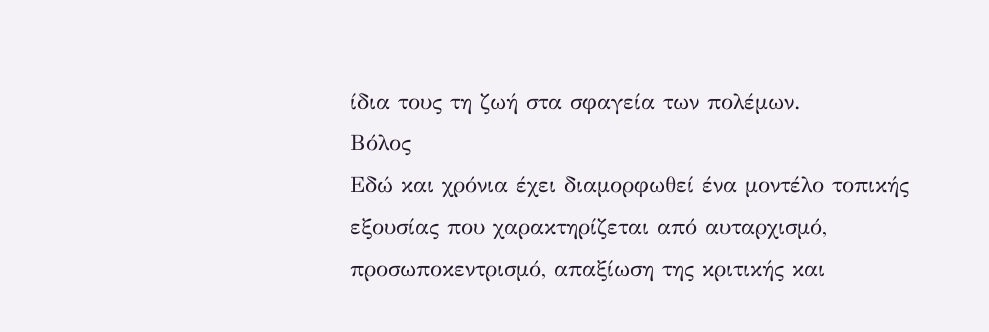ίδια τους τη ζωή στα σφαγεία των πολέμων.
Βόλος
Εδώ και χρόνια έχει διαμορφωθεί ένα μοντέλο τοπικής εξουσίας που χαρακτηρίζεται από αυταρχισμό, προσωποκεντρισμό, απαξίωση της κριτικής και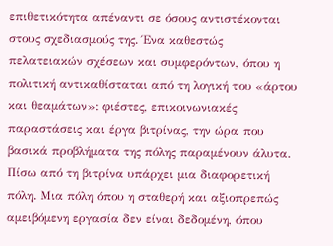επιθετικότητα απέναντι σε όσους αντιστέκονται στους σχεδιασμούς της. Ένα καθεστώς πελατειακών σχέσεων και συμφερόντων, όπου η πολιτική αντικαθίσταται από τη λογική του «άρτου και θεαμάτων»: φιέστες, επικοινωνιακές παραστάσεις και έργα βιτρίνας, την ώρα που βασικά προβλήματα της πόλης παραμένουν άλυτα.
Πίσω από τη βιτρίνα υπάρχει μια διαφορετική πόλη. Μια πόλη όπου η σταθερή και αξιοπρεπώς αμειβόμενη εργασία δεν είναι δεδομένη, όπου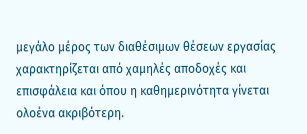μεγάλο μέρος των διαθέσιμων θέσεων εργασίας χαρακτηρίζεται από χαμηλές αποδοχές και επισφάλεια και όπου η καθημερινότητα γίνεται ολοένα ακριβότερη.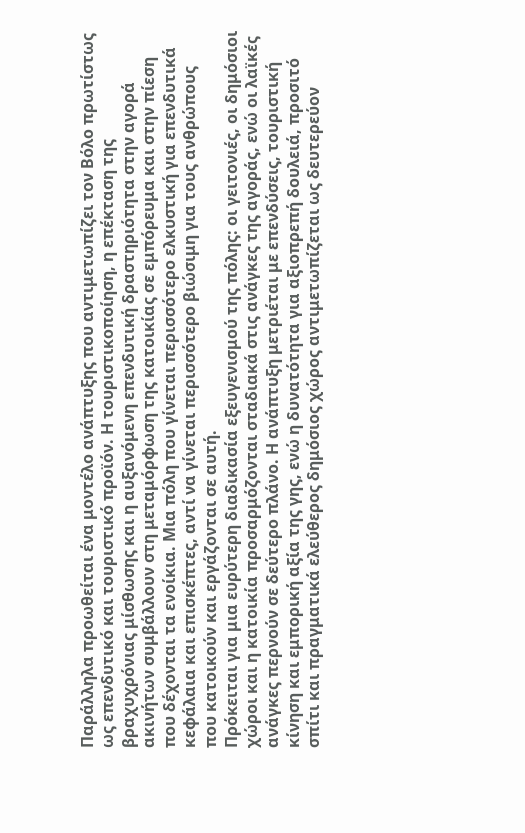Παράλληλα προωθείται ένα μοντέλο ανάπτυξης που αντιμετωπίζει τον Βόλο πρωτίστως ως επενδυτικό και τουριστικό προϊόν. Η τουριστικοποίηση, η επέκταση της βραχυχρόνιας μίσθωσης και η αυξανόμενη επενδυτική δραστηριότητα στην αγορά ακινήτων συμβάλλουν στη μεταμόρφωση της κατοικίας σε εμπόρευμα και στην πίεση που δέχονται τα ενοίκια. Μια πόλη που γίνεται περισσότερο ελκυστική για επενδυτικά κεφάλαια και επισκέπτες, αντί να γίνεται περισσότερο βιώσιμη για τους ανθρώπους που κατοικούν και εργάζονται σε αυτή.
Πρόκειται για μια ευρύτερη διαδικασία εξευγενισμού της πόλης: οι γειτονιές, οι δημόσιοι χώροι και η κατοικία προσαρμόζονται σταδιακά στις ανάγκες της αγοράς, ενώ οι λαϊκές ανάγκες περνούν σε δεύτερο πλάνο. Η ανάπτυξη μετριέται με επενδύσεις, τουριστική κίνηση και εμπορική αξία της γης, ενώ η δυνατότητα για αξιοπρεπή δουλειά, προσιτό σπίτι και πραγματικά ελεύθερος δημόσιος χώρος αντιμετωπίζεται ως δευτερεύον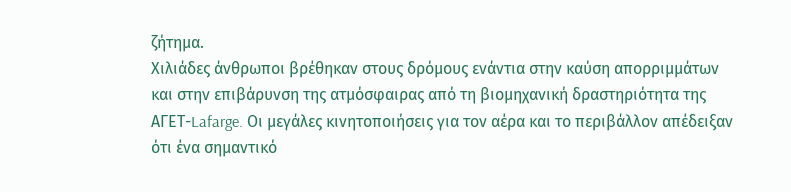ζήτημα.
Χιλιάδες άνθρωποι βρέθηκαν στους δρόμους ενάντια στην καύση απορριμμάτων και στην επιβάρυνση της ατμόσφαιρας από τη βιομηχανική δραστηριότητα της ΑΓΕΤ-Lafarge. Οι μεγάλες κινητοποιήσεις για τον αέρα και το περιβάλλον απέδειξαν ότι ένα σημαντικό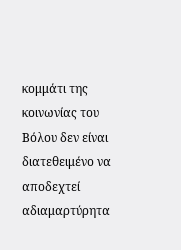κομμάτι της κοινωνίας του Βόλου δεν είναι διατεθειμένο να αποδεχτεί αδιαμαρτύρητα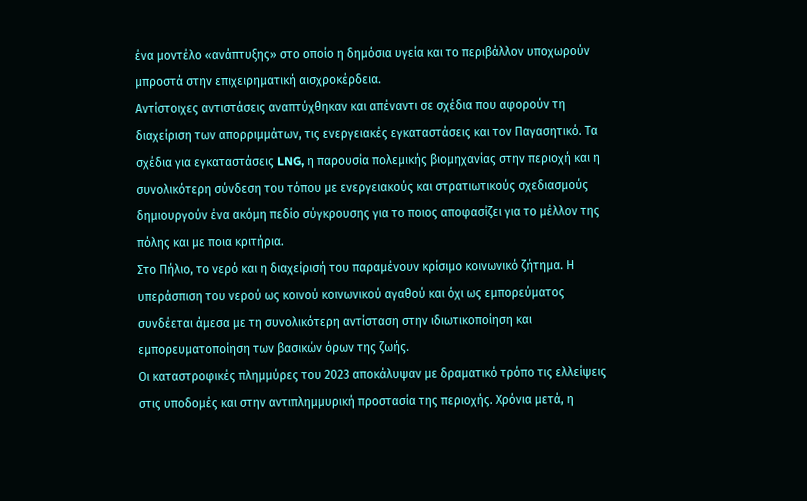ένα μοντέλο «ανάπτυξης» στο οποίο η δημόσια υγεία και το περιβάλλον υποχωρούν μπροστά στην επιχειρηματική αισχροκέρδεια.
Αντίστοιχες αντιστάσεις αναπτύχθηκαν και απέναντι σε σχέδια που αφορούν τη διαχείριση των απορριμμάτων, τις ενεργειακές εγκαταστάσεις και τον Παγασητικό. Τα σχέδια για εγκαταστάσεις LNG, η παρουσία πολεμικής βιομηχανίας στην περιοχή και η συνολικότερη σύνδεση του τόπου με ενεργειακούς και στρατιωτικούς σχεδιασμούς δημιουργούν ένα ακόμη πεδίο σύγκρουσης για το ποιος αποφασίζει για το μέλλον της πόλης και με ποια κριτήρια.
Στο Πήλιο, το νερό και η διαχείρισή του παραμένουν κρίσιμο κοινωνικό ζήτημα. Η υπεράσπιση του νερού ως κοινού κοινωνικού αγαθού και όχι ως εμπορεύματος συνδέεται άμεσα με τη συνολικότερη αντίσταση στην ιδιωτικοποίηση και εμπορευματοποίηση των βασικών όρων της ζωής.
Οι καταστροφικές πλημμύρες του 2023 αποκάλυψαν με δραματικό τρόπο τις ελλείψεις στις υποδομές και στην αντιπλημμυρική προστασία της περιοχής. Χρόνια μετά, η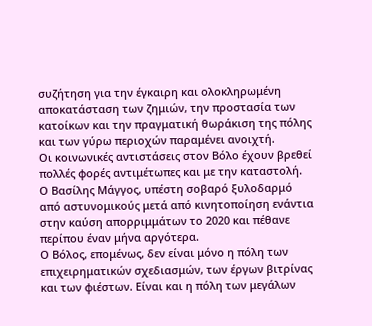συζήτηση για την έγκαιρη και ολοκληρωμένη αποκατάσταση των ζημιών, την προστασία των κατοίκων και την πραγματική θωράκιση της πόλης και των γύρω περιοχών παραμένει ανοιχτή.
Οι κοινωνικές αντιστάσεις στον Βόλο έχουν βρεθεί πολλές φορές αντιμέτωπες και με την καταστολή. Ο Βασίλης Μάγγος, υπέστη σοβαρό ξυλοδαρμό από αστυνομικούς μετά από κινητοποίηση ενάντια στην καύση απορριμμάτων το 2020 και πέθανε περίπου έναν μήνα αργότερα.
Ο Βόλος, επομένως, δεν είναι μόνο η πόλη των επιχειρηματικών σχεδιασμών, των έργων βιτρίνας και των φιέστων. Είναι και η πόλη των μεγάλων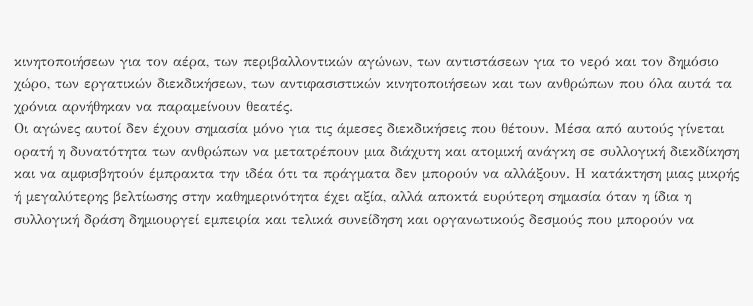κινητοποιήσεων για τον αέρα, των περιβαλλοντικών αγώνων, των αντιστάσεων για το νερό και τον δημόσιο χώρο, των εργατικών διεκδικήσεων, των αντιφασιστικών κινητοποιήσεων και των ανθρώπων που όλα αυτά τα χρόνια αρνήθηκαν να παραμείνουν θεατές.
Οι αγώνες αυτοί δεν έχουν σημασία μόνο για τις άμεσες διεκδικήσεις που θέτουν. Μέσα από αυτούς γίνεται ορατή η δυνατότητα των ανθρώπων να μετατρέπουν μια διάχυτη και ατομική ανάγκη σε συλλογική διεκδίκηση και να αμφισβητούν έμπρακτα την ιδέα ότι τα πράγματα δεν μπορούν να αλλάξουν. Η κατάκτηση μιας μικρής ή μεγαλύτερης βελτίωσης στην καθημερινότητα έχει αξία, αλλά αποκτά ευρύτερη σημασία όταν η ίδια η συλλογική δράση δημιουργεί εμπειρία και τελικά συνείδηση και οργανωτικούς δεσμούς που μπορούν να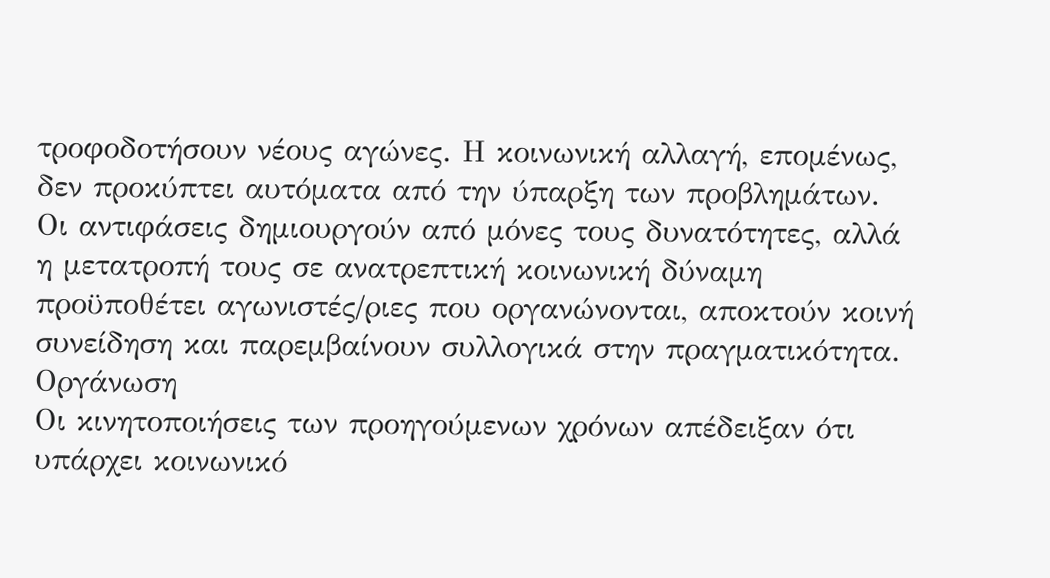τροφοδοτήσουν νέους αγώνες. Η κοινωνική αλλαγή, επομένως, δεν προκύπτει αυτόματα από την ύπαρξη των προβλημάτων. Οι αντιφάσεις δημιουργούν από μόνες τους δυνατότητες, αλλά η μετατροπή τους σε ανατρεπτική κοινωνική δύναμη προϋποθέτει αγωνιστές/ριες που οργανώνονται, αποκτούν κοινή συνείδηση και παρεμβαίνουν συλλογικά στην πραγματικότητα.
Οργάνωση
Οι κινητοποιήσεις των προηγούμενων χρόνων απέδειξαν ότι υπάρχει κοινωνικό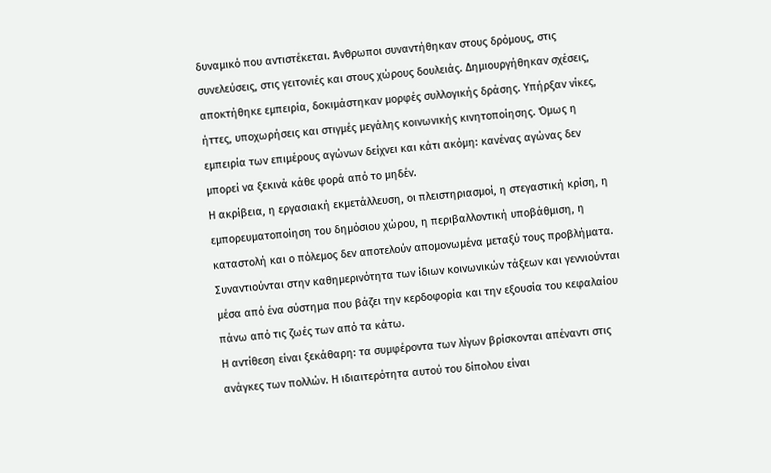δυναμικό που αντιστέκεται. Άνθρωποι συναντήθηκαν στους δρόμους, στις συνελεύσεις, στις γειτονιές και στους χώρους δουλειάς. Δημιουργήθηκαν σχέσεις, αποκτήθηκε εμπειρία, δοκιμάστηκαν μορφές συλλογικής δράσης. Υπήρξαν νίκες, ήττες, υποχωρήσεις και στιγμές μεγάλης κοινωνικής κινητοποίησης. Όμως η εμπειρία των επιμέρους αγώνων δείχνει και κάτι ακόμη: κανένας αγώνας δεν μπορεί να ξεκινά κάθε φορά από το μηδέν.
Η ακρίβεια, η εργασιακή εκμετάλλευση, οι πλειστηριασμοί, η στεγαστική κρίση, η εμπορευματοποίηση του δημόσιου χώρου, η περιβαλλοντική υποβάθμιση, η καταστολή και ο πόλεμος δεν αποτελούν απομονωμένα μεταξύ τους προβλήματα. Συναντιούνται στην καθημερινότητα των ίδιων κοινωνικών τάξεων και γεννιούνται μέσα από ένα σύστημα που βάζει την κερδοφορία και την εξουσία του κεφαλαίου πάνω από τις ζωές των από τα κάτω.
Η αντίθεση είναι ξεκάθαρη: τα συμφέροντα των λίγων βρίσκονται απέναντι στις ανάγκες των πολλών. Η ιδιαιτερότητα αυτού του δίπολου είναι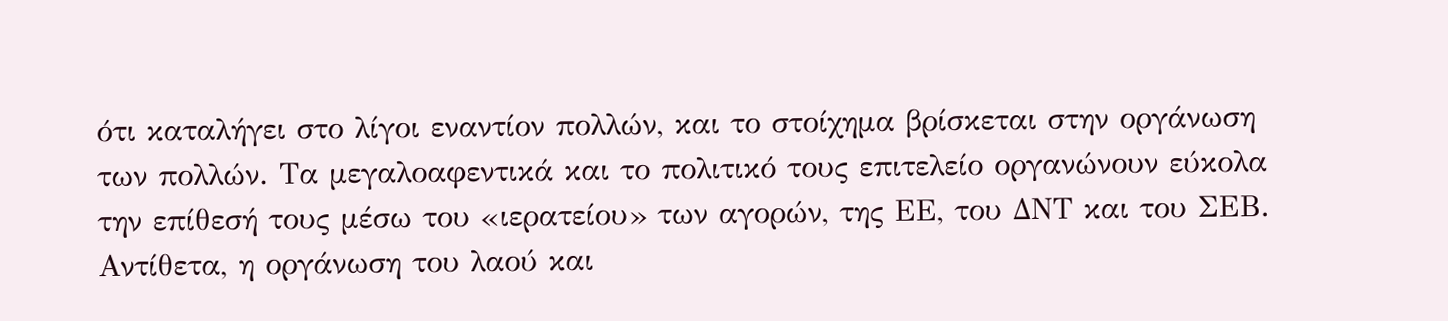ότι καταλήγει στο λίγοι εναντίον πολλών, και το στοίχημα βρίσκεται στην οργάνωση των πολλών. Τα μεγαλοαφεντικά και το πολιτικό τους επιτελείο οργανώνουν εύκολα την επίθεσή τους μέσω του «ιερατείου» των αγορών, της ΕΕ, του ΔΝΤ και του ΣΕΒ. Αντίθετα, η οργάνωση του λαού και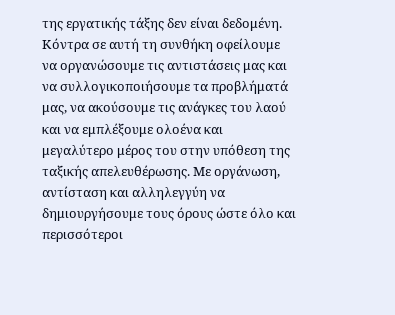της εργατικής τάξης δεν είναι δεδομένη.
Κόντρα σε αυτή τη συνθήκη οφείλουμε να οργανώσουμε τις αντιστάσεις μας και να συλλογικοποιήσουμε τα προβλήματά μας, να ακούσουμε τις ανάγκες του λαού και να εμπλέξουμε ολοένα και μεγαλύτερο μέρος του στην υπόθεση της ταξικής απελευθέρωσης. Με οργάνωση, αντίσταση και αλληλεγγύη να δημιουργήσουμε τους όρους ώστε όλο και περισσότεροι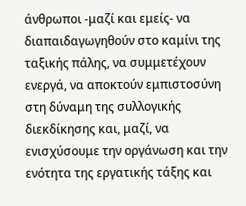άνθρωποι -μαζί και εμείς- να διαπαιδαγωγηθούν στο καμίνι της ταξικής πάλης, να συμμετέχουν ενεργά, να αποκτούν εμπιστοσύνη στη δύναμη της συλλογικής διεκδίκησης και, μαζί, να ενισχύσουμε την οργάνωση και την ενότητα της εργατικής τάξης και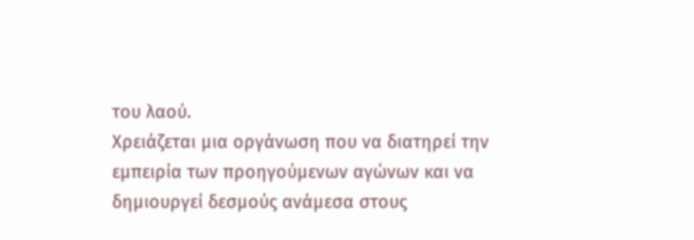του λαού.
Χρειάζεται μια οργάνωση που να διατηρεί την εμπειρία των προηγούμενων αγώνων και να δημιουργεί δεσμούς ανάμεσα στους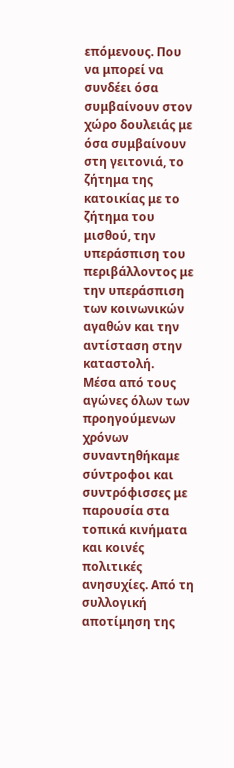επόμενους. Που να μπορεί να συνδέει όσα συμβαίνουν στον χώρο δουλειάς με όσα συμβαίνουν στη γειτονιά, το ζήτημα της κατοικίας με το ζήτημα του μισθού, την υπεράσπιση του περιβάλλοντος με την υπεράσπιση των κοινωνικών αγαθών και την αντίσταση στην καταστολή.
Μέσα από τους αγώνες όλων των προηγούμενων χρόνων συναντηθήκαμε σύντροφοι και συντρόφισσες με παρουσία στα τοπικά κινήματα και κοινές πολιτικές ανησυχίες. Από τη συλλογική αποτίμηση της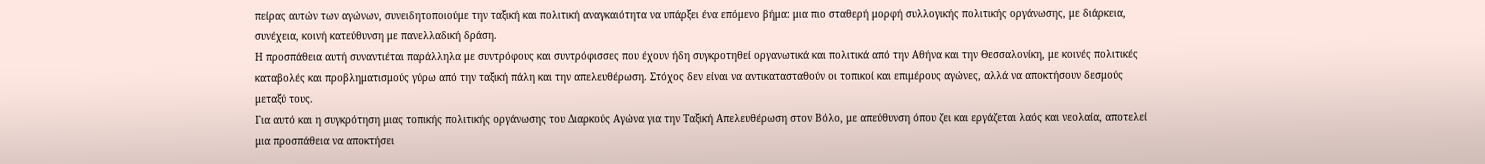πείρας αυτών των αγώνων, συνειδητοποιούμε την ταξική και πολιτική αναγκαιότητα να υπάρξει ένα επόμενο βήμα: μια πιο σταθερή μορφή συλλογικής πολιτικής οργάνωσης, με διάρκεια, συνέχεια, κοινή κατεύθυνση με πανελλαδική δράση.
Η προσπάθεια αυτή συναντιέται παράλληλα με συντρόφους και συντρόφισσες που έχουν ήδη συγκροτηθεί οργανωτικά και πολιτικά από την Αθήνα και την Θεσσαλονίκη, με κοινές πολιτικές καταβολές και προβληματισμούς γύρω από την ταξική πάλη και την απελευθέρωση. Στόχος δεν είναι να αντικατασταθούν οι τοπικοί και επιμέρους αγώνες, αλλά να αποκτήσουν δεσμούς μεταξύ τους.
Για αυτό και η συγκρότηση μιας τοπικής πολιτικής οργάνωσης του Διαρκούς Αγώνα για την Ταξική Απελευθέρωση στον Βόλο, με απεύθυνση όπου ζει και εργάζεται λαός και νεολαία, αποτελεί μια προσπάθεια να αποκτήσει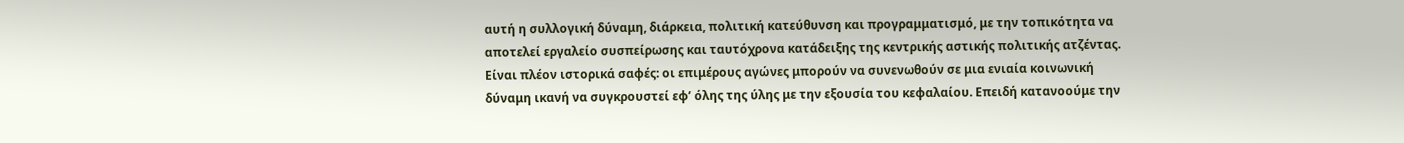αυτή η συλλογική δύναμη, διάρκεια, πολιτική κατεύθυνση και προγραμματισμό, με την τοπικότητα να αποτελεί εργαλείο συσπείρωσης και ταυτόχρονα κατάδειξης της κεντρικής αστικής πολιτικής ατζέντας.
Είναι πλέον ιστορικά σαφές: οι επιμέρους αγώνες μπορούν να συνενωθούν σε μια ενιαία κοινωνική δύναμη ικανή να συγκρουστεί εφ’ όλης της ύλης με την εξουσία του κεφαλαίου. Επειδή κατανοούμε την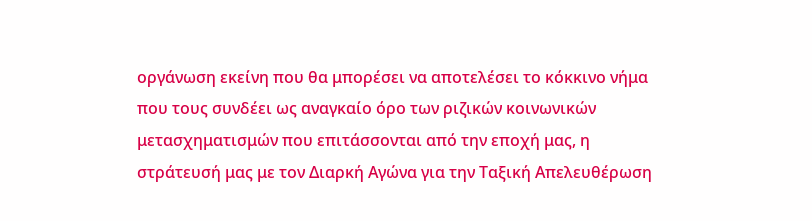οργάνωση εκείνη που θα μπορέσει να αποτελέσει το κόκκινο νήμα που τους συνδέει ως αναγκαίο όρο των ριζικών κοινωνικών μετασχηματισμών που επιτάσσονται από την εποχή μας, η στράτευσή μας με τον Διαρκή Αγώνα για την Ταξική Απελευθέρωση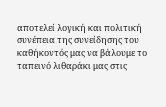αποτελεί λογική και πολιτική συνέπεια της συνείδησης του καθήκοντός μας να βάλουμε το ταπεινό λιθαράκι μας στις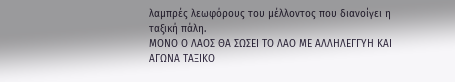λαμπρές λεωφόρους του μέλλοντος που διανοίγει η ταξική πάλη.
ΜΟΝΟ Ο ΛΑΟΣ ΘΑ ΣΩΣΕΙ ΤΟ ΛΑΟ ΜΕ ΑΛΛΗΛΕΓΓΥΗ ΚΑΙ ΑΓΩΝΑ ΤΑΞΙΚΟ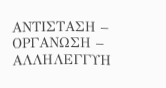ΑΝΤΙΣΤΑΣΗ – ΟΡΓΑΝΩΣΗ – ΑΛΛΗΛΕΓΓΥΗ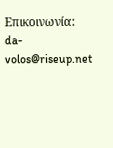Επικοινωνία: da-volos@riseup.net